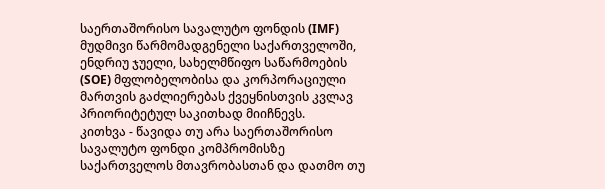საერთაშორისო სავალუტო ფონდის (IMF) მუდმივი წარმომადგენელი საქართველოში, ენდრიუ ჯუელი, სახელმწიფო საწარმოების (SOE) მფლობელობისა და კორპორაციული მართვის გაძლიერებას ქვეყნისთვის კვლავ პრიორიტეტულ საკითხად მიიჩნევს.
კითხვა - წავიდა თუ არა საერთაშორისო სავალუტო ფონდი კომპრომისზე საქართველოს მთავრობასთან და დათმო თუ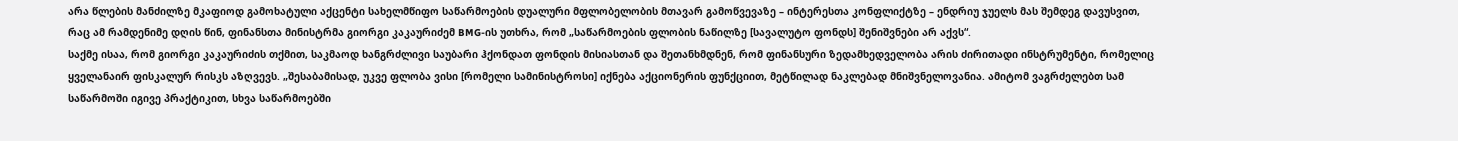არა წლების მანძილზე მკაფიოდ გამოხატული აქცენტი სახელმწიფო საწარმოების დუალური მფლობელობის მთავარ გამოწვევაზე – ინტერესთა კონფლიქტზე – ენდრიუ ჯუელს მას შემდეგ დავუსვით, რაც ამ რამდენიმე დღის წინ, ფინანსთა მინისტრმა გიორგი კაკაურიძემ BMG-ის უთხრა, რომ „საწარმოების ფლობის ნაწილზე [სავალუტო ფონდს] შენიშვნები არ აქვს“.
საქმე ისაა, რომ გიორგი კაკაურიძის თქმით, საკმაოდ ხანგრძლივი საუბარი ჰქონდათ ფონდის მისიასთან და შეთანხმდნენ, რომ ფინანსური ზედამხედველობა არის ძირითადი ინსტრუმენტი, რომელიც ყველანაირ ფისკალურ რისკს აზღვევს. „შესაბამისად, უკვე ფლობა ვისი [რომელი სამინისტროსი] იქნება აქციონერის ფუნქციით, მეტწილად ნაკლებად მნიშვნელოვანია. ამიტომ ვაგრძელებთ სამ საწარმოში იგივე პრაქტიკით, სხვა საწარმოებში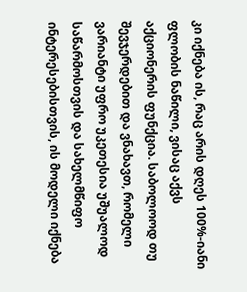კი იქნება ის, რაც არის დღეს 100%-იანი ფლობის ნაწილი, ვისაც აქვს აქციონერის ფუნქცია. საბოლოოდ თუ შევჯერდებით და ვნახავთ, რომელი ვარიანტი უფრო უკეთესია უშუალოდ საწარმოსთვის და სახელმწიფო ინტერესებისთვის, ის მოდელი იქნება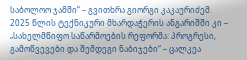საბოლოო ჯამში“ – გვითხრა გიორგი კაკაურიძემ.
2025 წლის ტექნიკური მხარდაჭერის ანგარიშში კი – „სახელმწიფო საწარმოების რეფორმა: პროგრესი, გამოწვევები და შემდეგი ნაბიჯები“ – ცალკეა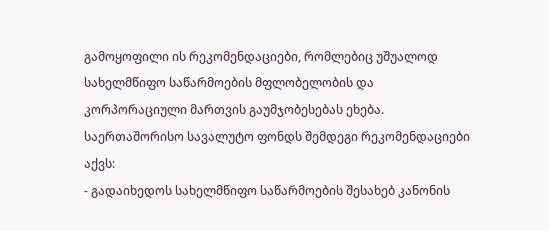გამოყოფილი ის რეკომენდაციები, რომლებიც უშუალოდ სახელმწიფო საწარმოების მფლობელობის და კორპორაციული მართვის გაუმჯობესებას ეხება.
საერთაშორისო სავალუტო ფონდს შემდეგი რეკომენდაციები აქვს:
- გადაიხედოს სახელმწიფო საწარმოების შესახებ კანონის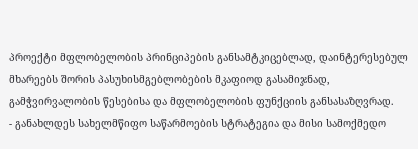პროექტი მფლობელობის პრინციპების განსამტკიცებლად, დაინტერესებულ მხარეებს შორის პასუხისმგებლობების მკაფიოდ გასამიჯნად, გამჭვირვალობის წესებისა და მფლობელობის ფუნქციის განსასაზღვრად.
- განახლდეს სახელმწიფო საწარმოების სტრატეგია და მისი სამოქმედო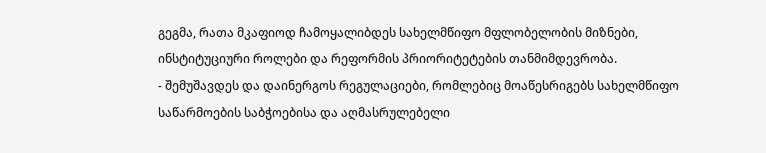გეგმა, რათა მკაფიოდ ჩამოყალიბდეს სახელმწიფო მფლობელობის მიზნები, ინსტიტუციური როლები და რეფორმის პრიორიტეტების თანმიმდევრობა.
- შემუშავდეს და დაინერგოს რეგულაციები, რომლებიც მოაწესრიგებს სახელმწიფო საწარმოების საბჭოებისა და აღმასრულებელი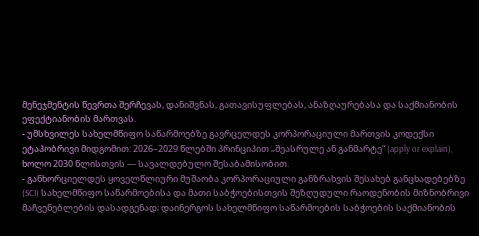მენეჯმენტის წევრთა შერჩევას, დანიშვნას, გათავისუფლებას, ანაზღაურებასა და საქმიანობის ეფექტიანობის მართვას.
- უმსხვილეს სახელმწიფო საწარმოებზე გავრცელდეს კორპორაციული მართვის კოდექსი ეტაპობრივი მიდგომით: 2026–2029 წლებში პრინციპით „შეასრულე ან განმარტე“ (apply or explain), ხოლო 2030 წლისთვის — სავალდებულო შესაბამისობით.
- განხორციელდეს ყოველწლიური მუშაობა კორპორაციული განზრახვის შესახებ განცხადებებზე (SCI) სახელმწიფო საწარმოებისა და მათი საბჭოებისთვის შეზღუდული რაოდენობის მიზნობრივი მაჩვენებლების დასადგენად; დაინერგოს სახელმწიფო საწარმოების საბჭოების საქმიანობის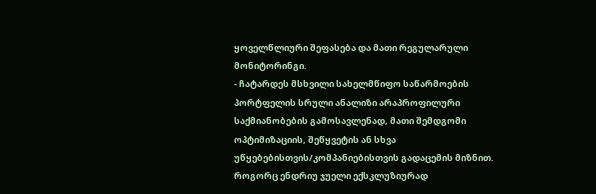ყოველწლიური შეფასება და მათი რეგულარული მონიტორინგი.
- ჩატარდეს მსხვილი სახელმწიფო საწარმოების პორტფელის სრული ანალიზი არაპროფილური საქმიანობების გამოსავლენად, მათი შემდგომი ოპტიმიზაციის, შეწყვეტის ან სხვა უწყებებისთვის/კომპანიებისთვის გადაცემის მიზნით.
როგორც ენდრიუ ჯუელი ექსკლუზიურად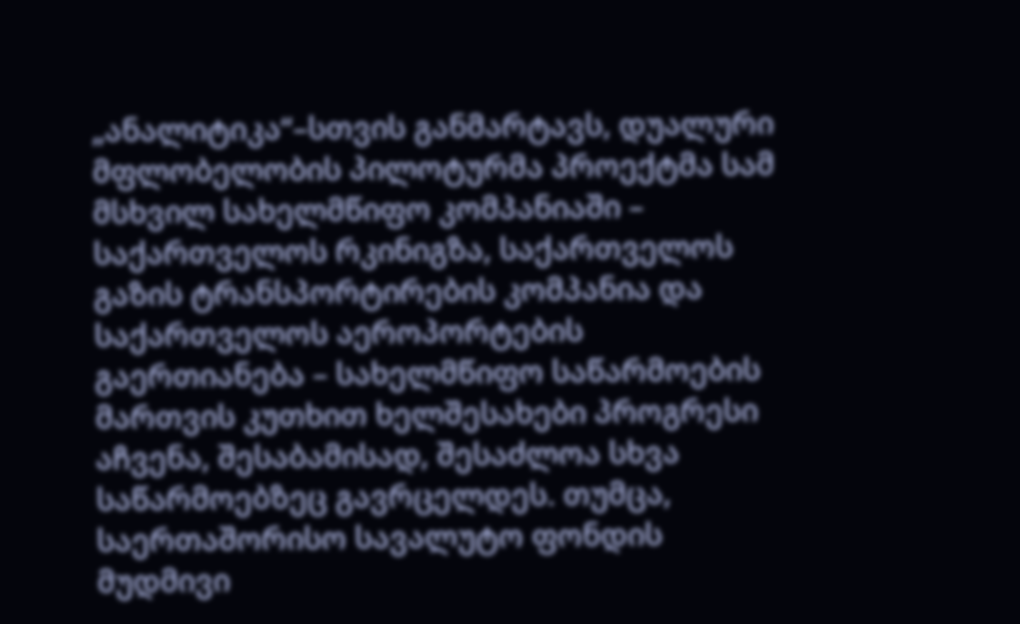„ანალიტიკა“–სთვის განმარტავს, დუალური მფლობელობის პილოტურმა პროექტმა სამ მსხვილ სახელმწიფო კომპანიაში – საქართველოს რკინიგზა, საქართველოს გაზის ტრანსპორტირების კომპანია და საქართველოს აეროპორტების გაერთიანება – სახელმწიფო საწარმოების მართვის კუთხით ხელშესახები პროგრესი აჩვენა, შესაბამისად, შესაძლოა სხვა საწარმოებზეც გავრცელდეს. თუმცა, საერთაშორისო სავალუტო ფონდის მუდმივი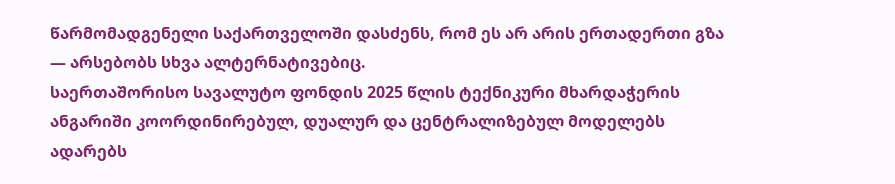წარმომადგენელი საქართველოში დასძენს, რომ ეს არ არის ერთადერთი გზა — არსებობს სხვა ალტერნატივებიც.
საერთაშორისო სავალუტო ფონდის 2025 წლის ტექნიკური მხარდაჭერის ანგარიში კოორდინირებულ, დუალურ და ცენტრალიზებულ მოდელებს ადარებს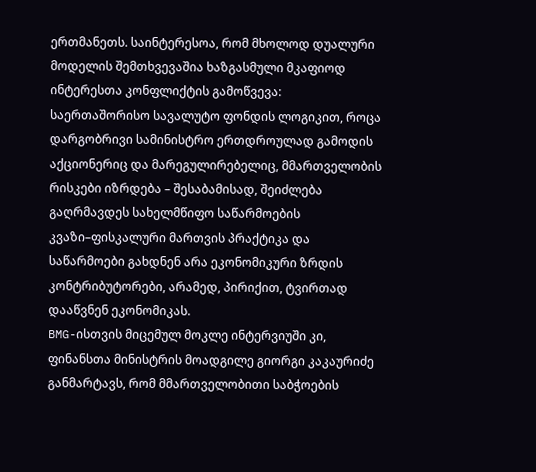ერთმანეთს. საინტერესოა, რომ მხოლოდ დუალური მოდელის შემთხვევაშია ხაზგასმული მკაფიოდ ინტერესთა კონფლიქტის გამოწვევა: საერთაშორისო სავალუტო ფონდის ლოგიკით, როცა დარგობრივი სამინისტრო ერთდროულად გამოდის აქციონერიც და მარეგულირებელიც, მმართველობის რისკები იზრდება – შესაბამისად, შეიძლება გაღრმავდეს სახელმწიფო საწარმოების კვაზი–ფისკალური მართვის პრაქტიკა და საწარმოები გახდნენ არა ეკონომიკური ზრდის კონტრიბუტორები, არამედ, პირიქით, ტვირთად დააწვნენ ეკონომიკას.
BMG-ისთვის მიცემულ მოკლე ინტერვიუში კი, ფინანსთა მინისტრის მოადგილე გიორგი კაკაურიძე განმარტავს, რომ მმართველობითი საბჭოების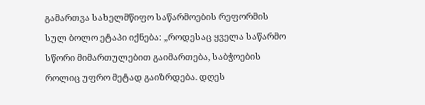გამართვა სახელმწიფო საწარმოების რეფორმის სულ ბოლო ეტაპი იქნება: „როდესაც ყველა საწარმო სწორი მიმართულებით გაიმართება, საბჭოების როლიც უფრო მეტად გაიზრდება. დღეს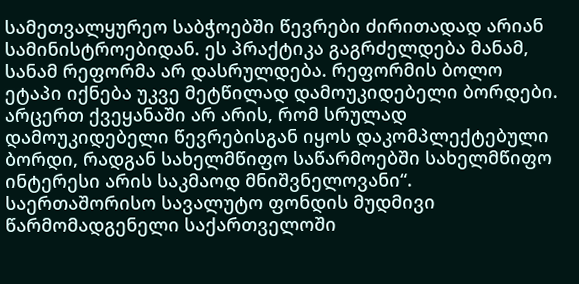სამეთვალყურეო საბჭოებში წევრები ძირითადად არიან სამინისტროებიდან. ეს პრაქტიკა გაგრძელდება მანამ, სანამ რეფორმა არ დასრულდება. რეფორმის ბოლო ეტაპი იქნება უკვე მეტწილად დამოუკიდებელი ბორდები. არცერთ ქვეყანაში არ არის, რომ სრულად დამოუკიდებელი წევრებისგან იყოს დაკომპლექტებული ბორდი, რადგან სახელმწიფო საწარმოებში სახელმწიფო ინტერესი არის საკმაოდ მნიშვნელოვანი“.
საერთაშორისო სავალუტო ფონდის მუდმივი წარმომადგენელი საქართველოში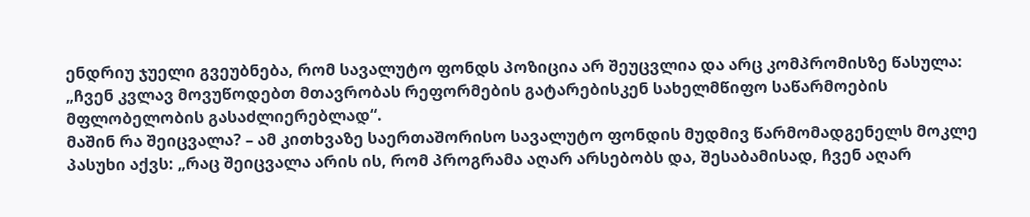ენდრიუ ჯუელი გვეუბნება, რომ სავალუტო ფონდს პოზიცია არ შეუცვლია და არც კომპრომისზე წასულა: „ჩვენ კვლავ მოვუწოდებთ მთავრობას რეფორმების გატარებისკენ სახელმწიფო საწარმოების მფლობელობის გასაძლიერებლად“.
მაშინ რა შეიცვალა? – ამ კითხვაზე საერთაშორისო სავალუტო ფონდის მუდმივ წარმომადგენელს მოკლე პასუხი აქვს: „რაც შეიცვალა არის ის, რომ პროგრამა აღარ არსებობს და, შესაბამისად, ჩვენ აღარ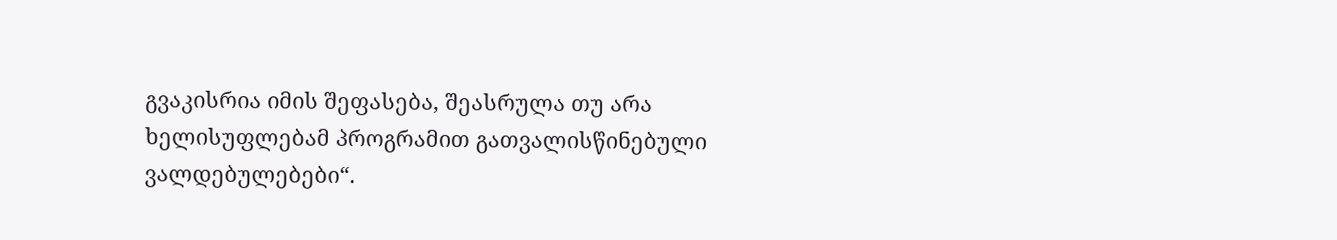გვაკისრია იმის შეფასება, შეასრულა თუ არა ხელისუფლებამ პროგრამით გათვალისწინებული ვალდებულებები“.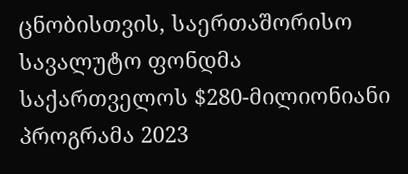ცნობისთვის, საერთაშორისო სავალუტო ფონდმა საქართველოს $280-მილიონიანი პროგრამა 2023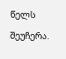წელს შეუჩერა.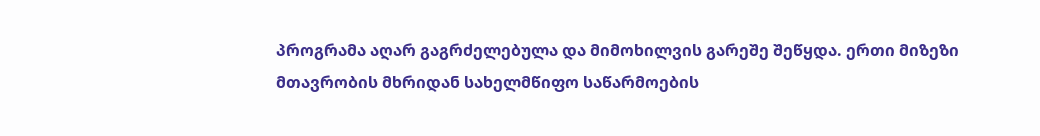პროგრამა აღარ გაგრძელებულა და მიმოხილვის გარეშე შეწყდა. ერთი მიზეზი მთავრობის მხრიდან სახელმწიფო საწარმოების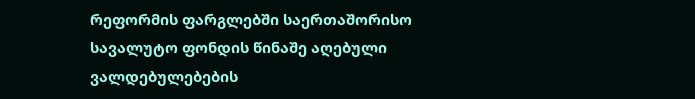რეფორმის ფარგლებში საერთაშორისო სავალუტო ფონდის წინაშე აღებული ვალდებულებების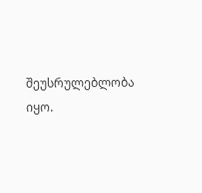შეუსრულებლობა იყო.